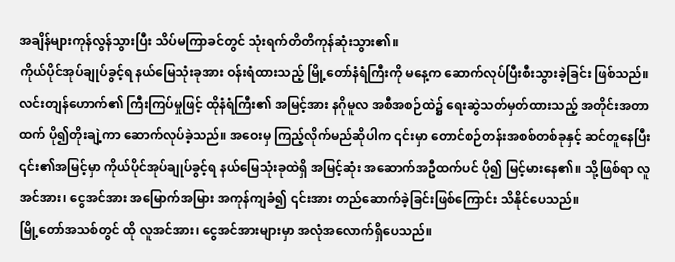အချိန်များကုန်လွန်သွားပြီး သိပ်မကြာခင်တွင် သုံးရက်တိတိကုန်ဆုံးသွား၏။
ကိုယ်ပိုင်အုပ်ချုပ်ခွင့်ရ နယ်မြေသုံးခုအား ဝန်းရံထားသည့် မြို့တော်နံရံကြီးကို မနေ့က ဆောက်လုပ်ပြီးစီးသွားခဲ့ခြင်း ဖြစ်သည်။ လင်းတျန်ဟောက်၏ ကြီးကြပ်မှုဖြင့် ထိုနံရံကြီး၏ အမြင့်အား နဂိုမူလ အစီအစဉ်ထဲ၌ ရေးဆွဲသတ်မှတ်ထားသည့် အတိုင်းအတာထက် ပို၍တိုးချဲ့ကာ ဆောက်လုပ်ခဲ့သည်။ အဝေးမှ ကြည့်လိုက်မည်ဆိုပါက ၎င်းမှာ တောင်စဉ်တန်းအစစ်တစ်ခုနှင့် ဆင်တူနေပြီး ၎င်း၏အမြင့်မှာ ကိုယ်ပိုင်အုပ်ချုပ်ခွင့်ရ နယ်မြေသုံးခုထဲရှိ အမြင့်ဆုံး အဆောက်အဦထက်ပင် ပို၍ မြင့်မားနေ၏။ သို့ဖြစ်ရာ လူအင်အား၊ ငွေအင်အား အမြောက်အမြား အကုန်ကျခံ၍ ၎င်းအား တည်ဆောက်ခဲ့ခြင်းဖြစ်ကြောင်း သိနိုင်ပေသည်။
မြို့တော်အသစ်တွင် ထို လူအင်အား၊ ငွေအင်အားများမှာ အလုံအလောက်ရှိပေသည်။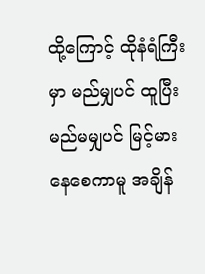ထို့ကြောင့် ထိုနံရံကြီးမှာ မည်မျှပင် ထူပြီး မည်မမျှပင် မြင့်မားနေစေကာမူ အချိန်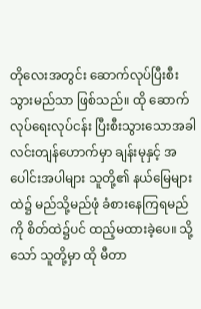တိုလေးအတွင်း ဆောက်လုပ်ပြီးစီးသွားမည်သာ ဖြစ်သည်။ ထို ဆောက်လုပ်ရေးလုပ်ငန်း ပြီးစီးသွားသောအခါ လင်းတျန်ဟောက်မှာ ချန်းမုနှင့် အပေါင်းအပါများ သူတို့၏ နယ်မြေများထဲ၌ မည်သို့မည်ဖုံ ခံစားနေကြရမည်ကို စိတ်ထဲ၌ပင် ထည့်မထားခဲ့ပေ။ သို့သော် သူတို့မှာ ထို မီတာ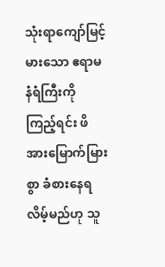သုံးရာကျော်မြင့်မားသော ဧရာမနံရံကြီးကို ကြည့်ရင်း ဖိအားမြောက်မြားစွာ ခံစားနေရလိမ့်မည်ဟု သူ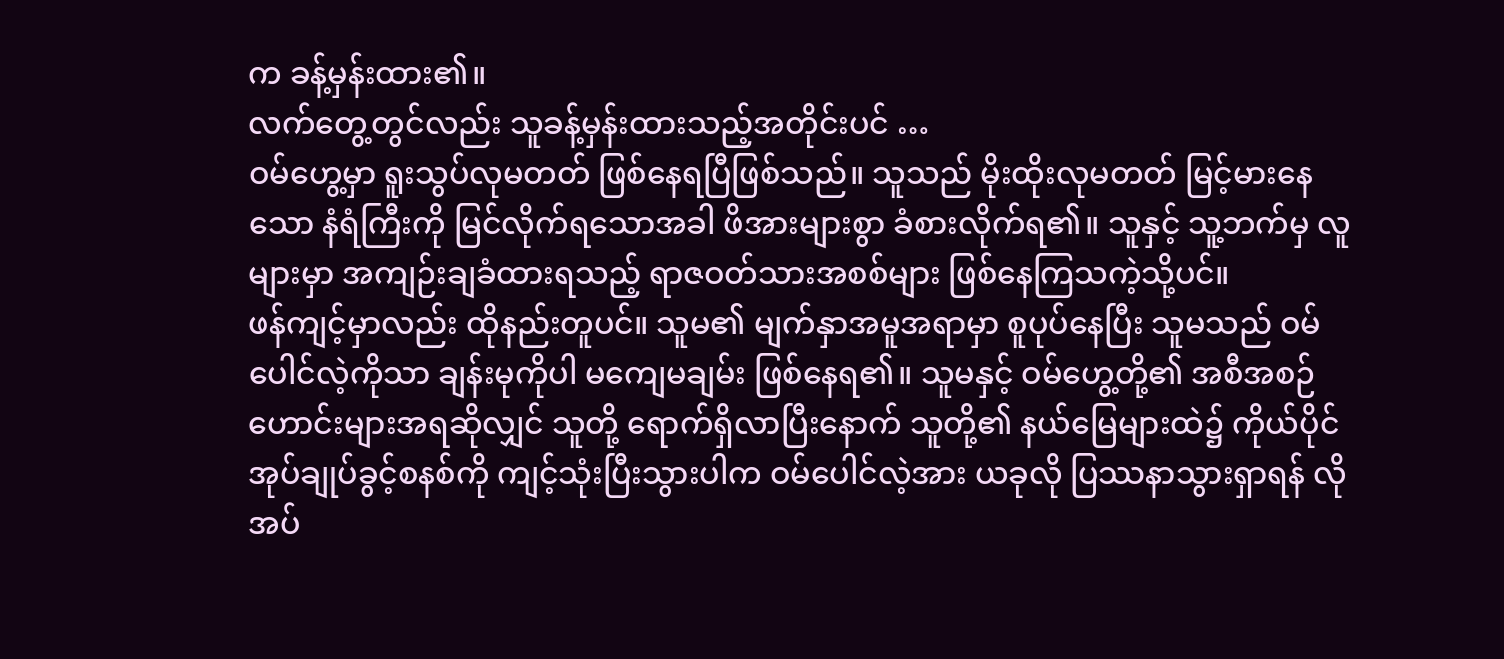က ခန့်မှန်းထား၏။
လက်တွေ့တွင်လည်း သူခန့်မှန်းထားသည့်အတိုင်းပင် …
ဝမ်ဟွေ့မှာ ရူးသွပ်လုမတတ် ဖြစ်နေရပြီဖြစ်သည်။ သူသည် မိုးထိုးလုမတတ် မြင့်မားနေသော နံရံကြီးကို မြင်လိုက်ရသောအခါ ဖိအားများစွာ ခံစားလိုက်ရ၏။ သူနှင့် သူ့ဘက်မှ လူများမှာ အကျဉ်းချခံထားရသည့် ရာဇဝတ်သားအစစ်များ ဖြစ်နေကြသကဲ့သို့ပင်။
ဖန်ကျင့်မှာလည်း ထိုနည်းတူပင်။ သူမ၏ မျက်နှာအမူအရာမှာ စူပုပ်နေပြီး သူမသည် ဝမ်ပေါင်လဲ့ကိုသာ ချန်းမုကိုပါ မကျေမချမ်း ဖြစ်နေရ၏။ သူမနှင့် ဝမ်ဟွေ့တို့၏ အစီအစဉ်ဟောင်းများအရဆိုလျှင် သူတို့ ရောက်ရှိလာပြီးနောက် သူတို့၏ နယ်မြေများထဲ၌ ကိုယ်ပိုင်အုပ်ချုပ်ခွင့်စနစ်ကို ကျင့်သုံးပြီးသွားပါက ဝမ်ပေါင်လဲ့အား ယခုလို ပြဿနာသွားရှာရန် လိုအပ်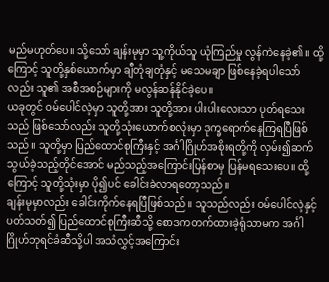မည်မဟုတ်ပေ။ သို့သော် ချန်းမုမှာ သူ့ကိုယ်သူ ယုံကြည်မှု လွန်ကဲနေခဲ့၏။ ထို့ကြောင့် သူတို့နှစ်ယောက်မှာ ချီတုံချတုံနှင့် မသေမချာ ဖြစ်နေခဲ့ရပါသော်လည်း သူ၏ အစီအစဉ်များကို မလွန်ဆန်နိုင်ခဲ့ပေ။
ယခုတွင် ဝမ်ပေါင်လဲ့မှာ သူတို့အား သူတို့အား ပါးပါးလေးသာ ပုတ်ရသေးသည် ဖြစ်သော်လည်း သူတို့သုံးယောက်စလုံးမှာ ဒုက္ခရောက်နေကြရပြီဖြစ်သည်။ သူတို့မှာ ပြည်ထောင်စုကြီးနှင့် အင်္ဂါဂြိုဟ်အစိုးရတို့ကို လှမ်း၍ဆက်သွယ်ခဲ့သည့်တိုင်အောင် မည်သည့်အကြောင်းပြန်စာမှ ပြန်မရသေးပေ။ ထို့ကြောင့် သူတို့သုံးမှာ ပို၍ပင် ခေါင်းခဲလာရတော့သည်။
ချန်းမုမှာလည်း ခေါင်းကိုက်နေရပြီဖြစ်သည်။ သူသည်လည်း ဝမ်ပေါင်လဲ့နှင့် ပတ်သတ်၍ ပြည်ထောင်စုကြီးဆီသို့ စောဒကတက်ထားခဲ့ရုံသာမက အင်္ဂါဂြိုဟ်ဘုရင်ခံဆီသို့ပါ အသံလွှင့်အကြောင်း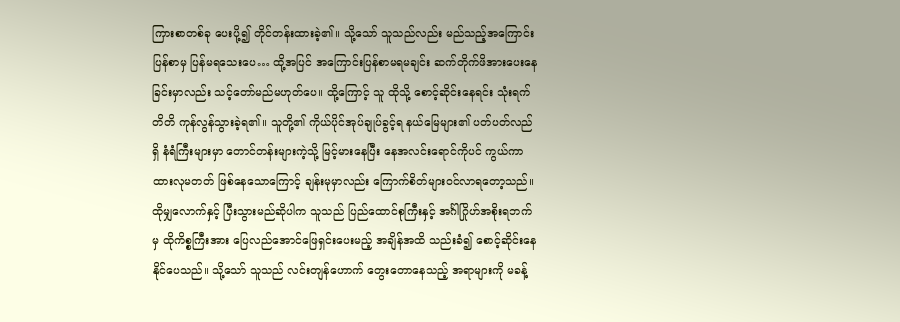ကြားစာတစ်ခု ပေးပို့၍ တိုင်တန်းထားခဲ့၏။ သို့သော် သူသည်လည်း မည်သည့်အကြောင်းပြန်စာမှ ပြန်မရသေးပေ… ထို့အပြင် အကြောင်းပြန်စာမရမချင်း ဆက်တိုက်ဖိအားပေးနေခြင်းမှာလည်း သင့်တော်မည်မဟုတ်ပေ။ ထို့ကြောင့် သူ ထိုသို့ စောင့်ဆိုင်းနေရင်း သုံးရက်တိတိ ကုန်လွန်သွားခဲ့ရ၏။ သူတို့၏ ကိုယ်ပိုင်အုပ်ချုပ်ခွင့်ရ နယ်မြေများ၏ ပတ်ပတ်လည်ရှိ နံရံကြီးများမှာ တောင်တန်းများကဲ့သို့ မြင့်မားနေပြီး နေအလင်းရောင်ကိုပင် ကွယ်ကာထားလုမတတ် ဖြစ်နေသောကြောင့် ချန်းမုမှာလည်း ကြောက်စိတ်များဝင်လာရတော့သည်။
ထိုမျှလောက်နှင့် ပြီးသွားမည်ဆိုပါက သူသည် ပြည်ထောင်စုကြီးနှင့် အင်္ဂါဂြိုဟ်အစိုးရဘက်မှ ထိုကိစ္စကြီးအား ပြေလည်အောင်ဖြေရှင်းပေးမည့် အချိန်အထိ သည်းခံ၍ စောင့်ဆိုင်းနေနိုင်ပေသည်။ သို့သော် သူသည် လင်းတျန်ဟောက် တွေးတောနေသည့် အရာများကို မခန့်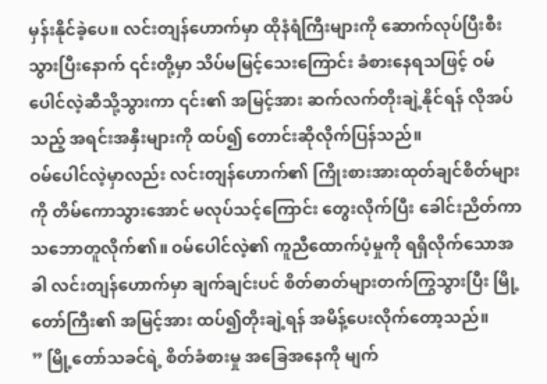မှန်းနိုင်ခဲ့ပေ။ လင်းတျန်ဟောက်မှာ ထိုနံရံကြီးများကို ဆောက်လုပ်ပြီးစီးသွားပြီးနောက် ၎င်းတို့မှာ သိပ်မမြင့်သေးကြောင်း ခံစားနေရသဖြင့် ဝမ်ပေါင်လဲ့ဆီသို့သွားကာ ၎င်း၏ အမြင့်အား ဆက်လက်တိုးချဲ့နိုင်ရန် လိုအပ်သည့် အရင်းအနှီးများကို ထပ်၍ တောင်းဆိုလိုက်ပြန်သည်။
ဝမ်ပေါင်လဲ့မှာလည်း လင်းတျန်ဟောက်၏ ကြိုးစားအားထုတ်ချင်စိတ်များကို တိမ်ကောသွားအောင် မလုပ်သင့်ကြောင်း တွေးလိုက်ပြီး ခေါင်းညိတ်ကာ သဘောတူလိုက်၏။ ဝမ်ပေါင်လဲ့၏ ကူညီထောက်ပံ့မှုကို ရရှိလိုက်သောအခါ လင်းတျန်ဟောက်မှာ ချက်ချင်းပင် စိတ်ဓာတ်များတက်ကြွသွားပြီး မြို့တော်ကြီး၏ အမြင့်အား ထပ်၍တိုးချဲ့ရန် အမိန့်ပေးလိုက်တော့သည်။
” မြို့တော်သခင်ရဲ့ စိတ်ခံစားမှု အခြေအနေကို မျက်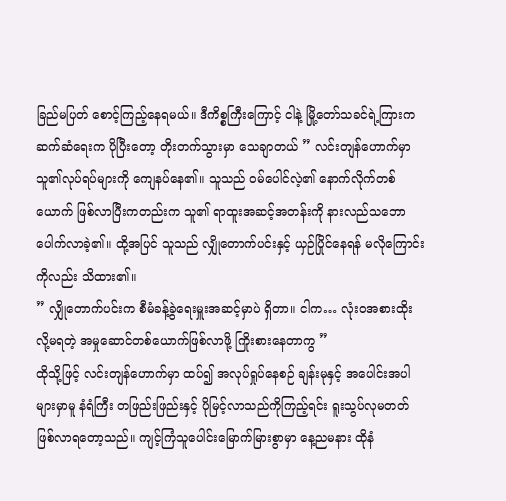ခြည်မပြတ် စောင့်ကြည့်နေရမယ်။ ဒီကိစ္စကြီးကြောင့် ငါနဲ့ မြို့တော်သခင်ရဲ့ကြားက ဆက်ဆံရေးက ပိုပြီးတော့ တိုးတက်သွားမှာ သေချာတယ် ” လင်းတျန်ဟောက်မှာ သူ၏လုပ်ရပ်များကို ကျေနပ်နေ၏။ သူသည် ဝမ်ပေါင်လဲ့၏ နောက်လိုက်တစ်ယောက် ဖြစ်လာပြီးကတည်းက သူ၏ ရာထူးအဆင့်အတန်းကို နားလည်သဘောပေါက်လာခဲ့၏။ ထို့အပြင် သူသည် လျှိုတောက်ပင်းနှင့် ယှဉ်ပြိုင်နေရန် မလိုကြောင်းကိုလည်း သိထား၏။
” လျှိုတောက်ပင်းက စီမံခန့်ခွဲရေးမှူးအဆင့်မှာပဲ ရှိတာ။ ငါက… လုံးဝအစားထိုးလို့မရတဲ့ အမှုဆောင်တစ်ယောက်ဖြစ်လာဖို့ ကြိုးစားနေတာကွ ”
ထိုသို့ဖြင့် လင်းတျန်ဟောက်မှာ ထပ်၍ အလုပ်ရှုပ်နေစဉ် ချန်းမုနှင့် အပေါင်းအပါများမှာမူ နံရံကြီး တဖြည်းဖြည်းနှင့် ပိုမြင့်လာသည်ကိုကြည့်ရင်း ရူးသွပ်လုမတတ် ဖြစ်လာရတော့သည်။ ကျင့်ကြံသူပေါင်းမြောက်မြားစွာမှာ နေ့ညမနား ထိုနံ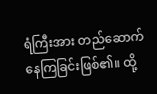ရံကြီးအား တည်ဆောက်နေကြခြင်းဖြစ်၏။ ထို့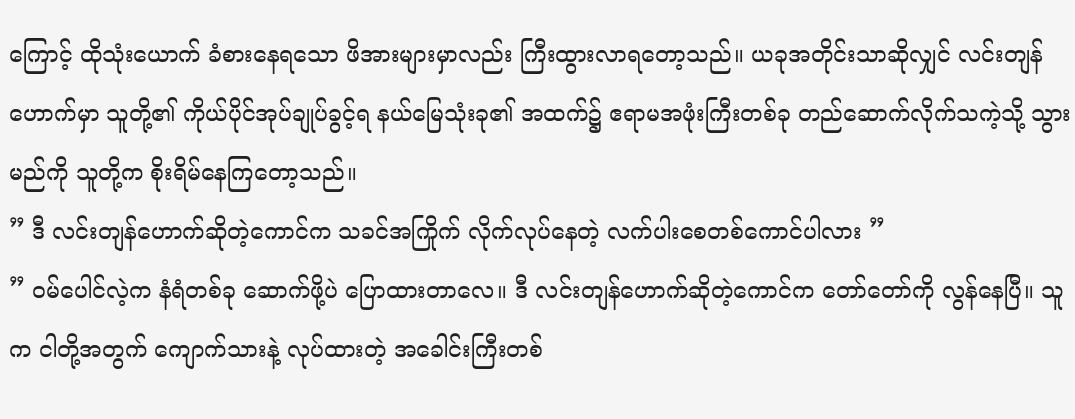ကြောင့် ထိုသုံးယောက် ခံစားနေရသော ဖိအားများမှာလည်း ကြီးထွားလာရတော့သည်။ ယခုအတိုင်းသာဆိုလျှင် လင်းတျန်ဟောက်မှာ သူတို့၏ ကိုယ်ပိုင်အုပ်ချုပ်ခွင့်ရ နယ်မြေသုံးခု၏ အထက်၌ ဧရာမအဖုံးကြီးတစ်ခု တည်ဆောက်လိုက်သကဲ့သို့ သွားမည်ကို သူတို့က စိုးရိမ်နေကြတော့သည်။
” ဒီ လင်းတျန်ဟောက်ဆိုတဲ့ကောင်က သခင်အကြိုက် လိုက်လုပ်နေတဲ့ လက်ပါးစေတစ်ကောင်ပါလား ”
” ဝမ်ပေါင်လဲ့က နံရံတစ်ခု ဆောက်ဖို့ပဲ ပြောထားတာလေ။ ဒီ လင်းတျန်ဟောက်ဆိုတဲ့ကောင်က တော်တော်ကို လွန်နေပြီ။ သူက ငါတို့အတွက် ကျောက်သားနဲ့ လုပ်ထားတဲ့ အခေါင်းကြီးတစ်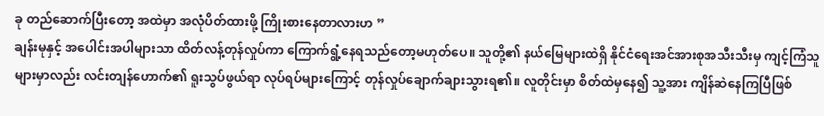ခု တည်ဆောက်ပြီးတော့ အထဲမှာ အလုံပိတ်ထားဖို့ ကြိုးစားနေတာလားဟ ”
ချန်းမုနှင့် အပေါင်းအပါများသာ ထိတ်လန့်တုန်လှုပ်ကာ ကြောက်ရွံ့နေရသည်တော့မဟုတ်ပေ။ သူတို့၏ နယ်မြေများထဲရှိ နိုင်ငံရေးအင်အားစုအသီးသီးမှ ကျင့်ကြံသူများမှာလည်း လင်းတျန်ဟောက်၏ ရူးသွပ်ဖွယ်ရာ လုပ်ရပ်များကြောင့် တုန်လှုပ်ချောက်ချားသွားရ၏။ လူတိုင်းမှာ စိတ်ထဲမှနေ၍ သူ့အား ကျိန်ဆဲနေကြပြီဖြစ်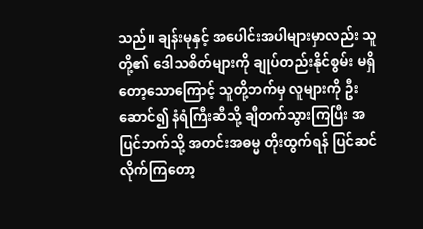သည်။ ချန်းမုနှင့် အပေါင်းအပါများမှာလည်း သူတို့၏ ဒေါသစိတ်များကို ချုပ်တည်းနိုင်စွမ်း မရှိတော့သောကြောင့် သူတို့ဘက်မှ လူများကို ဦးဆောင်၍ နံရံကြီးဆီသို့ ချီတက်သွားကြပြီး အပြင်ဘက်သို့ အတင်းအဓမ္မ တိုးထွက်ရန် ပြင်ဆင်လိုက်ကြတော့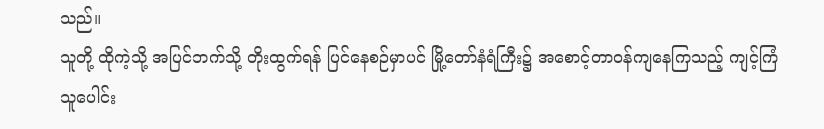သည်။
သူတို့ ထိုကဲ့သို့ အပြင်ဘက်သို့ တိုးထွက်ရန် ပြင်နေစဉ်မှာပင် မြို့တော်နံရံကြီး၌ အစောင့်တာဝန်ကျနေကြသည့် ကျင့်ကြံသူပေါင်း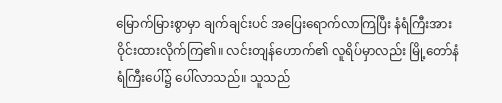မြောက်မြားစွာမှာ ချက်ချင်းပင် အပြေးရောက်လာကြပြီး နံရံကြီးအား ဝိုင်းထားလိုက်ကြ၏။ လင်းတျန်ဟောက်၏ လူရိပ်မှာလည်း မြို့တော်နံရံကြီးပေါ်၌ ပေါ်လာသည်။ သူသည်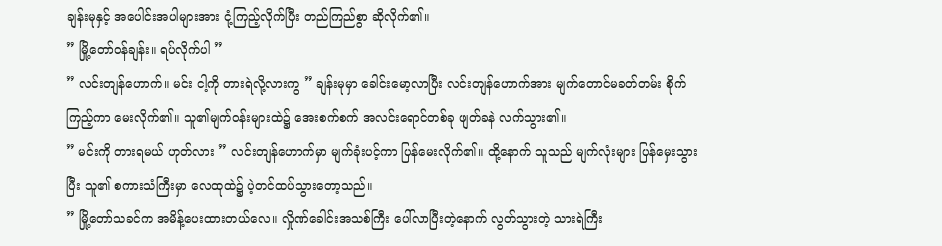ချန်းမုနှင့် အပေါင်းအပါများအား ငုံ့ကြည့်လိုက်ပြီး တည်ကြည်စွာ ဆိုလိုက်၏။
” မြို့တော်ဝန်ချန်း။ ရပ်လိုက်ပါ ”
” လင်းတျန်ဟောက်။ မင်း ငါ့ကို တားရဲလို့လားကွ ” ချန်းမုမှာ ခေါင်းမော့လာပြီး လင်းတျန်ဟောက်အား မျက်တောင်မခတ်တမ်း စိုက်ကြည့်ကာ မေးလိုက်၏။ သူ၏မျက်ဝန်းများထဲ၌ အေးစက်စက် အလင်းရောင်တစ်ခု ဖျတ်ခနဲ လက်သွား၏။
” မင်းကို တားရမယ် ဟုတ်လား ” လင်းတျန်ဟောက်မှာ မျက်ခုံးပင့်ကာ ပြန်မေးလိုက်၏။ ထို့နောက် သူသည် မျက်လုံးများ ပြန်မှေးသွားပြီး သူ၏ စကားသံကြီးမှာ လေထုထဲ၌ ပဲ့တင်ထပ်သွားတော့သည်။
” မြို့တော်သခင်က အမိန့်ပေးထားတယ်လေ။ လှိုဏ်ခေါင်းအသစ်ကြီး ပေါ်လာပြီးတဲ့နောက် လွတ်သွားတဲ့ သားရဲကြီး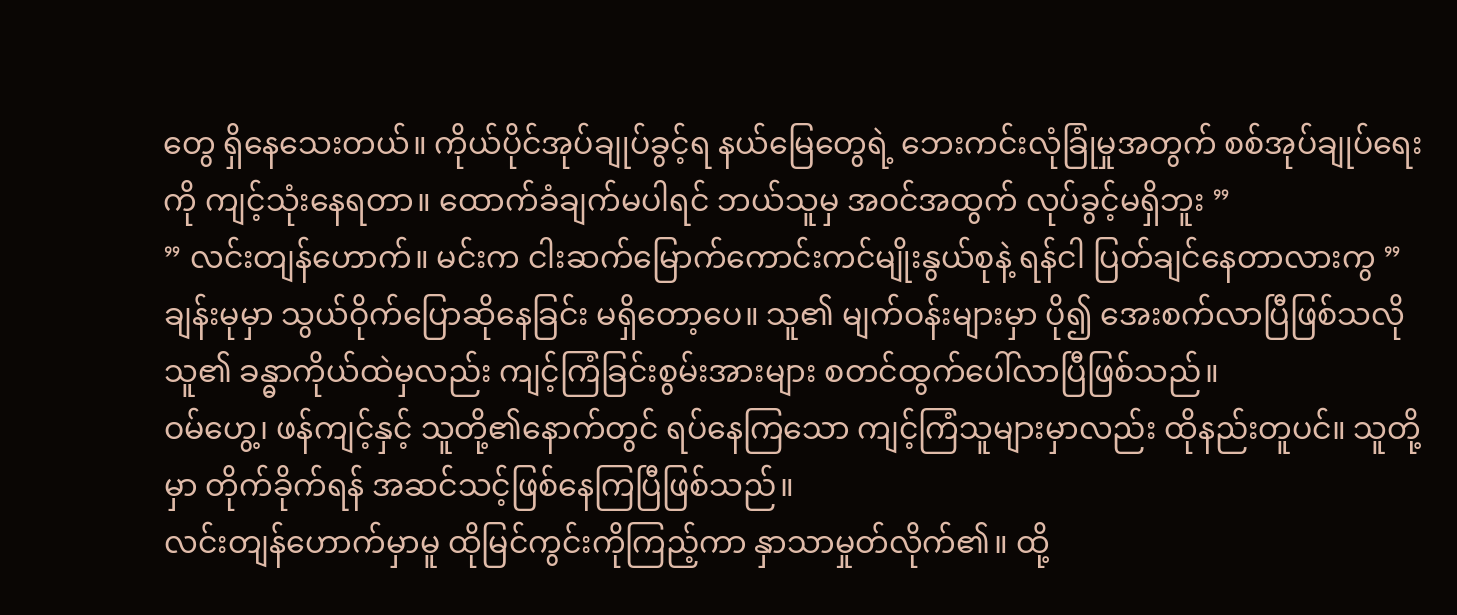တွေ ရှိနေသေးတယ်။ ကိုယ်ပိုင်အုပ်ချုပ်ခွင့်ရ နယ်မြေတွေရဲ့ ဘေးကင်းလုံခြုံမှုအတွက် စစ်အုပ်ချုပ်ရေးကို ကျင့်သုံးနေရတာ။ ထောက်ခံချက်မပါရင် ဘယ်သူမှ အဝင်အထွက် လုပ်ခွင့်မရှိဘူး ”
” လင်းတျန်ဟောက်။ မင်းက ငါးဆက်မြောက်ကောင်းကင်မျိုးနွယ်စုနဲ့ ရန်ငါ ပြတ်ချင်နေတာလားကွ ” ချန်းမုမှာ သွယ်ဝိုက်ပြောဆိုနေခြင်း မရှိတော့ပေ။ သူ၏ မျက်ဝန်းများမှာ ပို၍ အေးစက်လာပြီဖြစ်သလို သူ၏ ခန္ဓာကိုယ်ထဲမှလည်း ကျင့်ကြံခြင်းစွမ်းအားများ စတင်ထွက်ပေါ်လာပြီဖြစ်သည်။
ဝမ်ဟွေ့၊ ဖန်ကျင့်နှင့် သူတို့၏နောက်တွင် ရပ်နေကြသော ကျင့်ကြံသူများမှာလည်း ထိုနည်းတူပင်။ သူတို့မှာ တိုက်ခိုက်ရန် အဆင်သင့်ဖြစ်နေကြပြီဖြစ်သည်။
လင်းတျန်ဟောက်မှာမူ ထိုမြင်ကွင်းကိုကြည့်ကာ နှာသာမှုတ်လိုက်၏။ ထို့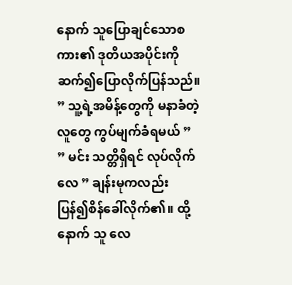နောက် သူပြောချင်သောစကား၏ ဒုတိယအပိုင်းကို ဆက်၍ပြောလိုက်ပြန်သည်။
” သူ့ရဲ့အမိန့်တွေကို မနာခံတဲ့လူတွေ ကွပ်မျက်ခံရမယ် ”
” မင်း သတ္တိရှိရင် လုပ်လိုက်လေ ” ချန်းမုကလည်း ပြန်၍စိန်ခေါ်လိုက်၏။ ထို့နောက် သူ လေ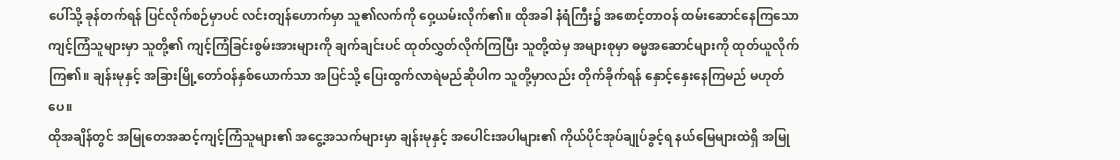ပေါ်သို့ ခုန်တက်ရန် ပြင်လိုက်စဉ်မှာပင် လင်းတျန်ဟောက်မှာ သူ၏လက်ကို ဝှေ့ယမ်းလိုက်၏။ ထိုအခါ နံရံကြီး၌ အစောင့်တာဝန် ထမ်းဆောင်နေကြသော ကျင့်ကြံသူများမှာ သူတို့၏ ကျင့်ကြံခြင်းစွမ်းအားများကို ချက်ချင်းပင် ထုတ်လွှတ်လိုက်ကြပြီး သူတို့ထဲမှ အများစုမှာ ဓမ္မအဆောင်များကို ထုတ်ယူလိုက်ကြ၏။ ချန်းမုနှင့် အခြားမြို့တော်ဝန်နှစ်ယောက်သာ အပြင်သို့ ပြေးထွက်လာရဲမည်ဆိုပါက သူတို့မှာလည်း တိုက်ခိုက်ရန် နှောင့်နှေးနေကြမည် မဟုတ်ပေ။
ထိုအချိန်တွင် အမြုတေအဆင့်ကျင့်ကြံသူများ၏ အငွေ့အသက်များမှာ ချန်းမုနှင့် အပေါင်းအပါများ၏ ကိုယ်ပိုင်အုပ်ချုပ်ခွင့်ရ နယ်မြေများထဲရှိ အမြု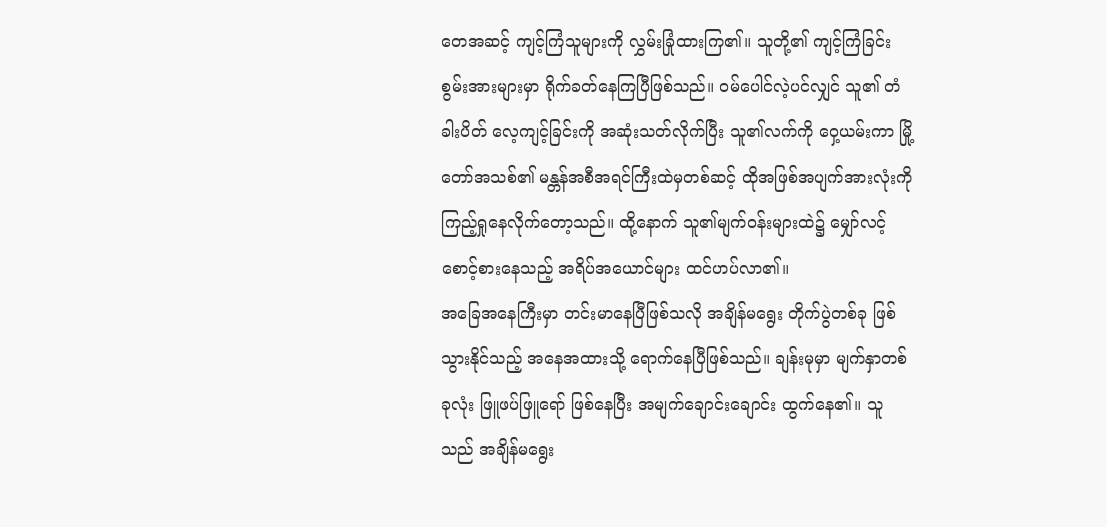တေအဆင့် ကျင့်ကြံသူများကို လွှမ်းခြုံထားကြ၏။ သူတို့၏ ကျင့်ကြံခြင်းစွမ်းအားများမှာ ရိုက်ခတ်နေကြပြီဖြစ်သည်။ ဝမ်ပေါင်လဲ့ပင်လျှင် သူ၏ တံခါးပိတ် လေ့ကျင့်ခြင်းကို အဆုံးသတ်လိုက်ပြီး သူ၏လက်ကို ဝှေ့ယမ်းကာ မြို့တော်အသစ်၏ မန္တန်အစီအရင်ကြီးထဲမှတစ်ဆင့် ထိုအဖြစ်အပျက်အားလုံးကို ကြည့်ရှုနေလိုက်တော့သည်။ ထို့နောက် သူ၏မျက်ဝန်းများထဲ၌ မျှော်လင့်စောင့်စားနေသည့် အရိပ်အယောင်များ ထင်ဟပ်လာ၏။
အခြေအနေကြီးမှာ တင်းမာနေပြီဖြစ်သလို အချိန်မရွေး တိုက်ပွဲတစ်ခု ဖြစ်သွားနိုင်သည့် အနေအထားသို့ ရောက်နေပြီဖြစ်သည်။ ချန်းမုမှာ မျက်နှာတစ်ခုလုံး ဖြူဖပ်ဖြူရော် ဖြစ်နေပြီး အမျက်ချောင်းချောင်း ထွက်နေ၏။ သူသည် အချိန်မရွေး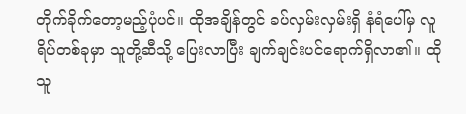တိုက်ခိုက်တော့မည့်ပုံပင်။ ထိုအချိန်တွင် ခပ်လှမ်းလှမ်းရှိ နံရံပေါ်မှ လူရိပ်တစ်ခုမှာ သူတို့ဆီသို့ ပြေးလာပြီး ချက်ချင်းပင်ရောက်ရှိလာ၏။ ထိုသူ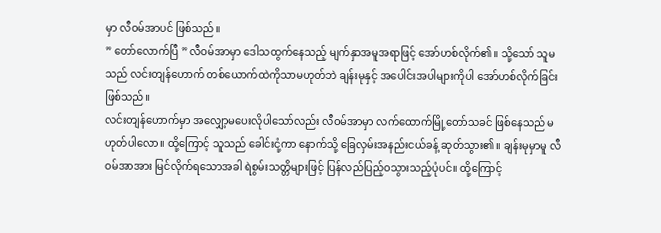မှာ လီဝမ်အာပင် ဖြစ်သည်။
” တော်လောက်ပြီ ” လီဝမ်အာမှာ ဒေါသထွက်နေသည့် မျက်နှာအမူအရာဖြင့် အော်ဟစ်လိုက်၏။ သို့သော် သူမသည် လင်းတျန်ဟောက် တစ်ယောက်ထဲကိုသာမဟုတ်ဘဲ ချန်းမုနှင့် အပေါင်းအပါများကိုပါ အော်ဟစ်လိုက်ခြင်း ဖြစ်သည်။
လင်းတျန်ဟောက်မှာ အလျှော့မပေးလိုပါသော်လည်း လီဝမ်အာမှာ လက်ထောက်မြို့တော်သခင် ဖြစ်နေသည် မဟုတ်ပါလော။ ထို့ကြောင့် သူသည် ခေါင်းငုံ့ကာ နောက်သို့ ခြေလှမ်းအနည်းငယ်ခန့် ဆုတ်သွား၏။ ချန်းမုမှာမူ လီဝမ်အာအား မြင်လိုက်ရသောအခါ ရဲစွမ်းသတ္တိများဖြင့် ပြန်လည်ပြည့်ဝသွားသည့်ပုံပင်။ ထို့ကြောင့်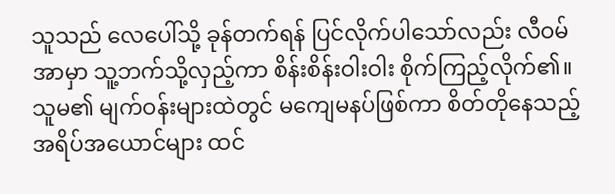သူသည် လေပေါ်သို့ ခုန်တက်ရန် ပြင်လိုက်ပါသော်လည်း လီဝမ်အာမှာ သူ့ဘက်သို့လှည့်ကာ စိန်းစိန်းဝါးဝါး စိုက်ကြည့်လိုက်၏။
သူမ၏ မျက်ဝန်းများထဲတွင် မကျေမနပ်ဖြစ်ကာ စိတ်တိုနေသည့် အရိပ်အယောင်များ ထင်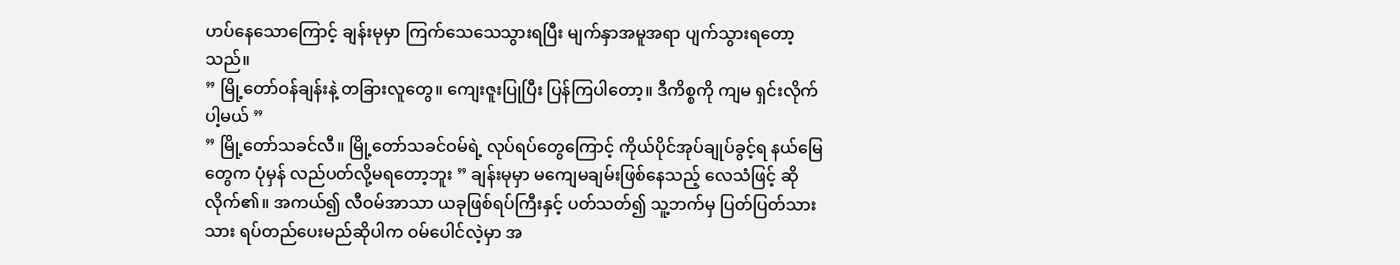ဟပ်နေသောကြောင့် ချန်းမုမှာ ကြက်သေသေသွားရပြီး မျက်နှာအမူအရာ ပျက်သွားရတော့သည်။
” မြို့တော်ဝန်ချန်းနဲ့ တခြားလူတွေ။ ကျေးဇူးပြုပြီး ပြန်ကြပါတော့။ ဒီကိစ္စကို ကျမ ရှင်းလိုက်ပါ့မယ် ”
” မြို့တော်သခင်လီ။ မြို့တော်သခင်ဝမ်ရဲ့ လုပ်ရပ်တွေကြောင့် ကိုယ်ပိုင်အုပ်ချုပ်ခွင့်ရ နယ်မြေတွေက ပုံမှန် လည်ပတ်လို့မရတော့ဘူး ” ချန်းမုမှာ မကျေမချမ်းဖြစ်နေသည့် လေသံဖြင့် ဆိုလိုက်၏။ အကယ်၍ လီဝမ်အာသာ ယခုဖြစ်ရပ်ကြီးနှင့် ပတ်သတ်၍ သူ့ဘက်မှ ပြတ်ပြတ်သားသား ရပ်တည်ပေးမည်ဆိုပါက ဝမ်ပေါင်လဲ့မှာ အ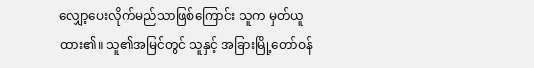လျှော့ပေးလိုက်မည်သာဖြစ်ကြောင်း သူက မှတ်ယူထား၏။ သူ၏အမြင်တွင် သူနှင့် အခြားမြို့တော်ဝန်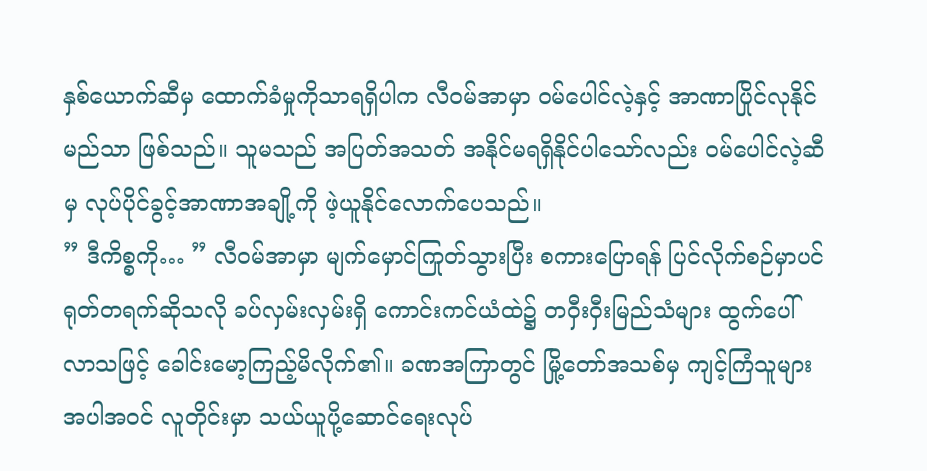နှစ်ယောက်ဆီမှ ထောက်ခံမှုကိုသာရရှိပါက လီဝမ်အာမှာ ဝမ်ပေါင်လဲ့နှင့် အာဏာပြိုင်လုနိုင်မည်သာ ဖြစ်သည်။ သူမသည် အပြတ်အသတ် အနိုင်မရရှိနိုင်ပါသော်လည်း ဝမ်ပေါင်လဲ့ဆီမှ လုပ်ပိုင်ခွင့်အာဏာအချို့ကို ဖဲ့ယူနိုင်လောက်ပေသည်။
” ဒီကိစ္စကို… ” လီဝမ်အာမှာ မျက်မှောင်ကြုတ်သွားပြီး စကားပြောရန် ပြင်လိုက်စဉ်မှာပင် ရုတ်တရက်ဆိုသလို ခပ်လှမ်းလှမ်းရှိ ကောင်းကင်ယံထဲ၌ တဝှီးဝှီးမြည်သံများ ထွက်ပေါ်လာသဖြင့် ခေါင်းမော့ကြည့်မိလိုက်၏။ ခဏအကြာတွင် မြို့တော်အသစ်မှ ကျင့်ကြံသူများအပါအဝင် လူတိုင်းမှာ သယ်ယူပို့ဆောင်ရေးလုပ်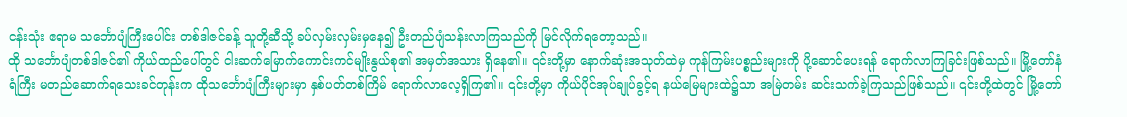ငန်းသုံး ဧရာမ သင်္ဘောပျံကြီးပေါင်း တစ်ဒါဇင်ခန့် သူတို့ဆီသို့ ခပ်လှမ်းလှမ်းမှနေ၍ ဦးတည်ပျံသန်းလာကြသည်ကို မြင်လိုက်ရတော့သည်။
ထို သင်္ဘောပျံတစ်ဒါဇင်၏ ကိုယ်ထည်ပေါ်တွင် ငါးဆက်မြောက်ကောင်းကင်မျိုးနွယ်စု၏ အမှတ်အသား ရှိနေ၏။ ၎င်းတို့မှာ နောက်ဆုံးအသုတ်ထဲမှ ကုန်ကြမ်းပစ္စည်းများကို ပို့ဆောင်ပေးရန် ရောက်လာကြခြင်းဖြစ်သည်။ မြို့တော်နံရံကြီး မတည်ဆောက်ရသေးခင်တုန်းက ထိုသင်္ဘောပျံကြီးများမှာ နှစ်ပတ်တစ်ကြိမ် ရောက်လာလေ့ရှိကြ၏။ ၎င်းတို့မှာ ကိုယ်ပိုင်အုပ်ချုပ်ခွင့်ရ နယ်မြေများထဲ၌သာ အမြဲတမ်း ဆင်းသက်ခဲ့ကြသည်ဖြစ်သည်။ ၎င်းတို့ထဲတွင် မြို့တော်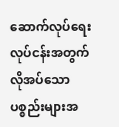ဆောက်လုပ်ရေးလုပ်ငန်းအတွက် လိုအပ်သော ပစ္စည်းများအ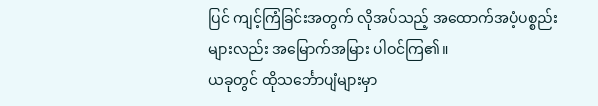ပြင် ကျင့်ကြံခြင်းအတွက် လိုအပ်သည့် အထောက်အပံ့ပစ္စည်းများလည်း အမြောက်အမြား ပါဝင်ကြ၏။
ယခုတွင် ထိုသင်္ဘောပျံများမှာ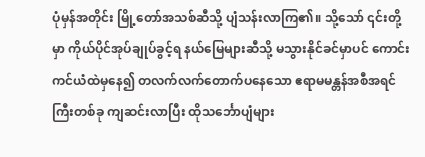ပုံမှန်အတိုင်း မြို့တော်အသစ်ဆီသို့ ပျံသန်းလာကြ၏။ သို့သော် ၎င်းတို့မှာ ကိုယ်ပိုင်အုပ်ချုပ်ခွင့်ရ နယ်မြေများဆီသို့ မသွားနိုင်ခင်မှာပင် ကောင်းကင်ယံထဲမှနေ၍ တလက်လက်တောက်ပနေသော ဧရာမမန္တန်အစီအရင်ကြီးတစ်ခု ကျဆင်းလာပြီး ထိုသင်္ဘောပျံများ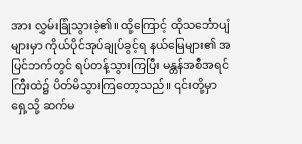အား လွှမ်းခြုံသွားခဲ့၏။ ထို့ကြောင့် ထိုသင်္ဘောပျံများမှာ ကိုယ်ပိုင်အုပ်ချုပ်ခွင့်ရ နယ်မြေများ၏ အပြင်ဘက်တွင် ရပ်တန့်သွားကြပြီး မန္တန်အစီအရင်ကြီးထဲ၌ ပိတ်မိသွားကြတော့သည်။ ၎င်းတို့မှာ ရှေ့သို့ ဆက်မ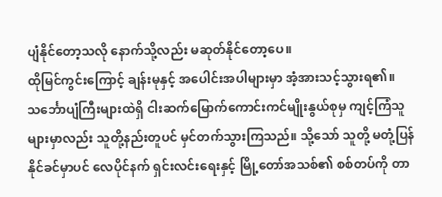ပျံနိုင်တော့သလို နောက်သို့လည်း မဆုတ်နိုင်တော့ပေ။
ထိုမြင်ကွင်းကြောင့် ချန်းမုနှင့် အပေါင်းအပါများမှာ အံ့အားသင့်သွားရ၏။ သင်္ဘောပျံကြီးများထဲရှိ ငါးဆက်မြောက်ကောင်းကင်မျိုးနွယ်စုမှ ကျင့်ကြံသူများမှာလည်း သူတို့နည်းတူပင် မှင်တက်သွားကြသည်။ သို့သော် သူတို့ မတုံ့ပြန်နိုင်ခင်မှာပင် လေပိုင်နက် ရှင်းလင်းရေးနှင့် မြို့တော်အသစ်၏ စစ်တပ်ကို တာ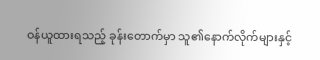ဝန်ယူထားရသည့် ခုန်းတောက်မှာ သူ၏နောက်လိုက်များနှင့်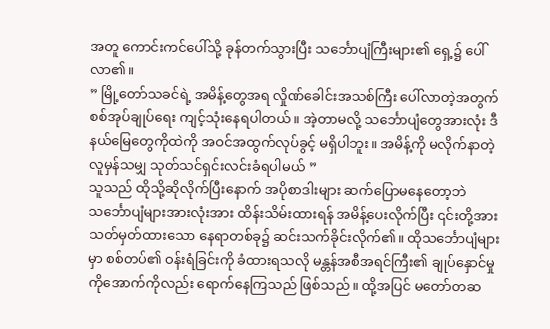အတူ ကောင်းကင်ပေါ်သို့ ခုန်တက်သွားပြီး သင်္ဘောပျံကြီးများ၏ ရှေ့၌ ပေါ်လာ၏။
” မြို့တော်သခင်ရဲ့ အမိန့်တွေအရ လှိုဏ်ခေါင်းအသစ်ကြီး ပေါ်လာတဲ့အတွက် စစ်အုပ်ချုပ်ရေး ကျင့်သုံးနေရပါတယ်။ အဲ့တာမလို့ သင်္ဘောပျံတွေအားလုံး ဒီနယ်မြေတွေကိုထဲကို အဝင်အထွက်လုပ်ခွင့် မရှိပါဘူး။ အမိန့်ကို မလိုက်နာတဲ့လူမှန်သမျှ သုတ်သင်ရှင်းလင်းခံရပါမယ် ”
သူသည် ထိုသို့ဆိုလိုက်ပြီးနောက် အပိုစာဒါးများ ဆက်ပြောမနေတော့ဘဲ သင်္ဘောပျံများအားလုံးအား ထိန်းသိမ်းထားရန် အမိန့်ပေးလိုက်ပြီး ၎င်းတို့အား သတ်မှတ်ထားသော နေရာတစ်ခု၌ ဆင်းသက်ခိုင်းလိုက်၏။ ထိုသင်္ဘောပျံများမှာ စစ်တပ်၏ ဝန်းရံခြင်းကို ခံထားရသလို မန္တန်အစီအရင်ကြီး၏ ချုပ်နှောင်မှုကိုအောက်ကိုလည်း ရောက်နေကြသည် ဖြစ်သည်။ ထို့အပြင် မတော်တဆ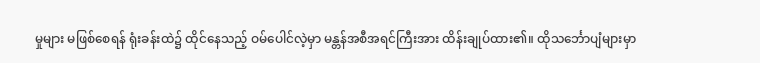မှုများ မဖြစ်စေရန် ရုံးခန်းထဲ၌ ထိုင်နေသည့် ဝမ်ပေါင်လဲ့မှာ မန္တန်အစီအရင်ကြီးအား ထိန်းချုပ်ထား၏။ ထိုသင်္ဘောပျံများမှာ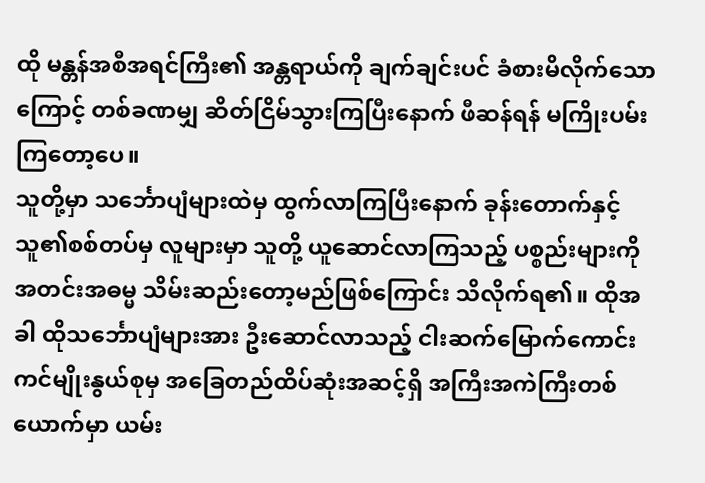ထို မန္တန်အစီအရင်ကြီး၏ အန္တရာယ်ကို ချက်ချင်းပင် ခံစားမိလိုက်သောကြောင့် တစ်ခဏမျှ ဆိတ်ငြိမ်သွားကြပြီးနောက် ဖီဆန်ရန် မကြိုးပမ်းကြတော့ပေ။
သူတို့မှာ သင်္ဘောပျံများထဲမှ ထွက်လာကြပြီးနောက် ခုန်းတောက်နှင့် သူ၏စစ်တပ်မှ လူများမှာ သူတို့ ယူဆောင်လာကြသည့် ပစ္စည်းများကို အတင်းအဓမ္မ သိမ်းဆည်းတော့မည်ဖြစ်ကြောင်း သိလိုက်ရ၏။ ထိုအခါ ထိုသင်္ဘောပျံများအား ဦးဆောင်လာသည့် ငါးဆက်မြောက်ကောင်းကင်မျိုးနွယ်စုမှ အခြေတည်ထိပ်ဆုံးအဆင့်ရှိ အကြီးအကဲကြီးတစ်ယောက်မှာ ယမ်း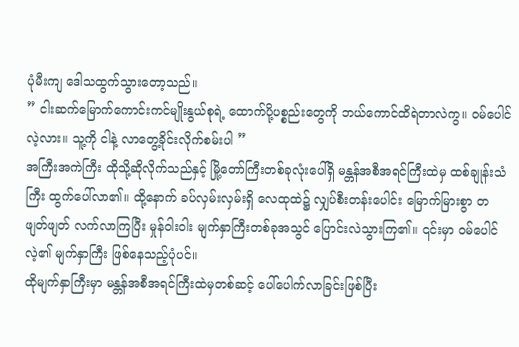ပုံမီးကျ ဒေါသထွက်သွားတော့သည်။
” ငါးဆက်မြောက်ကောင်းကင်မျိုးနွယ်စုရဲ့ ထောက်ပို့ပစ္စည်းတွေကို ဘယ်ကောင်ထိရဲတာလဲကွ။ ဝမ်ပေါင်လဲ့လား။ သူ့ကို ငါနဲ့ လာတွေ့ခိုင်းလိုက်စမ်းပါ ”
အကြီးအကဲကြီး ထိုသို့ဆိုလိုက်သည်နှင့် မြို့တော်ကြီးတစ်ခုလုံးပေါ်ရှိ မန္တန်အစီအရင်ကြီးထဲမှ ထစ်ချုန်းသံကြီး ထွက်ပေါ်လာ၏။ ထို့နောက် ခပ်လှမ်းလှမ်းရှိ လေထုထဲ၌ လျှပ်စီးတန်းပေါင်း မြောက်မြားစွာ တဖျတ်ဖျတ် လက်လာကြပြီး မှုန်ဝါးဝါး မျက်နှာကြီးတစ်ခုအသွင် ပြောင်းလဲသွားကြ၏။ ၎င်းမှာ ဝမ်ပေါင်လဲ့၏ မျက်နှာကြီး ဖြစ်နေသည့်ပုံပင်။
ထိုမျက်နှာကြီးမှာ မန္တန်အစီအရင်ကြီးထဲမှတစ်ဆင့် ပေါ်ပေါက်လာခြင်းဖြစ်ပြီး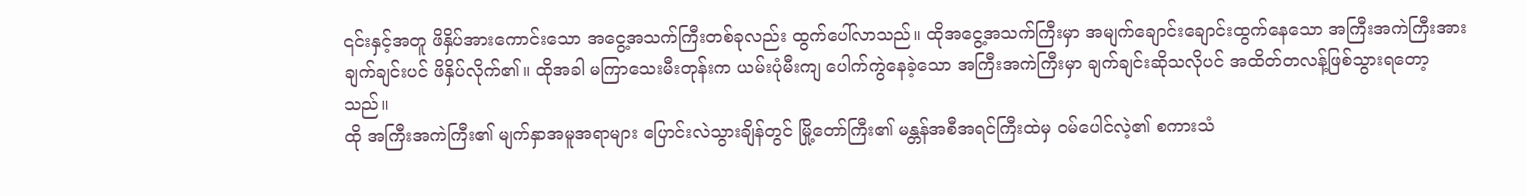၎င်းနှင့်အတူ ဖိနှိပ်အားကောင်းသော အငွေ့အသက်ကြီးတစ်ခုလည်း ထွက်ပေါ်လာသည်။ ထိုအငွေ့အသက်ကြီးမှာ အမျက်ချောင်းချောင်းထွက်နေသော အကြီးအကဲကြီးအား ချက်ချင်းပင် ဖိနှိပ်လိုက်၏။ ထိုအခါ မကြာသေးမီးတုန်းက ယမ်းပုံမီးကျ ပေါက်ကွဲနေခဲ့သော အကြီးအကဲကြီးမှာ ချက်ချင်းဆိုသလိုပင် အထိတ်တလန့်ဖြစ်သွားရတော့သည်။
ထို အကြီးအကဲကြီး၏ မျက်နှာအမူအရာများ ပြောင်းလဲသွားချိန်တွင် မြို့တော်ကြီး၏ မန္တန်အစီအရင်ကြီးထဲမှ ဝမ်ပေါင်လဲ့၏ စကားသံ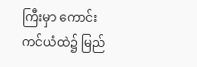ကြီးမှာ ကောင်းကင်ယံထဲ၌ မြည်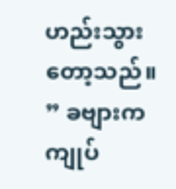ဟည်းသွားတော့သည်။
” ခဗျားက ကျုပ်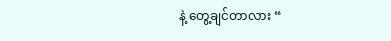နဲ့ တွေ့ချင်တာလား “